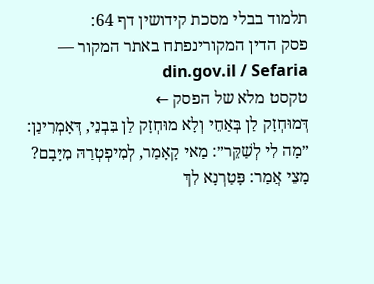תלמוד בבלי מסכת קידושין דף 64:
פסק הדין המקורינפתח באתר המקור — din.gov.il / Sefaria
טקסט מלא של הפסק ←
דְּמוּחְזָק לַן בְּאַחֵי וְלָא מוּחְזָק לַן בִּבְנֵי, דְּאָמְרִינַן: ״מָה לִי לְשַׁקֵּר״: מַאי קָאָמַר, לְמִיפְטְרַהּ מִיָּבָם? מָצֵי אֲמַר: פָּטַרְנָא לִךְ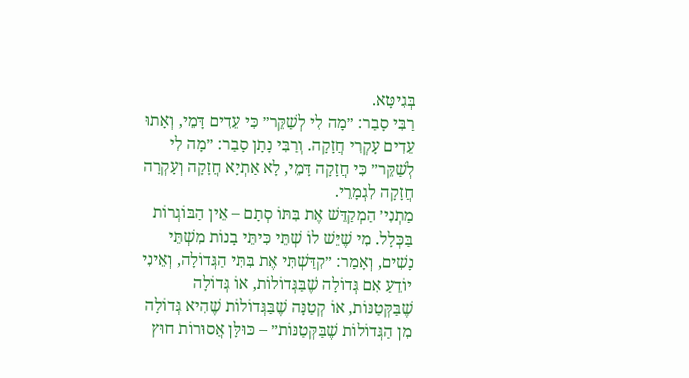בְּגִיטָּא.
רַבִּי סָבַר: ״מָה לִי לְשַׁקֵּר״ כִּי עֵדִים דָּמֵי, וְאָתוּ עֵדִים עָקְרִי חֲזָקָה. וְרַבִּי נָתָן סָבַר: ״מָה לִי לְשַׁקֵּר״ כִּי חֲזָקָה דָּמֵי, לָא אַתְיָא חֲזָקָה וְעָקְרָה חֲזָקָה לִגְמָרֵי.
מַתְנִי׳ הַמְקַדֵּשׁ אֶת בִּתּוֹ סְתָם – אֵין הַבּוֹגְרוֹת בַּכְּלָל. מִי שֶׁיֵּשׁ לוֹ שְׁתֵּי כִּיתֵּי בָנוֹת מִשְׁתֵּי נָשִׁים, וְאָמַר: ״קִדַּשְׁתִּי אֶת בִּתִּי הַגְּדוֹלָה, וְאֵינִי יוֹדֵעַ אִם גְּדוֹלָה שֶׁבַּגְּדוֹלוֹת, אוֹ גְּדוֹלָה שֶׁבַּקְּטַנּוֹת, אוֹ קְטַנָּה שֶׁבַּגְּדוֹלוֹת שֶׁהִיא גְּדוֹלָה מִן הַגְּדוֹלוֹת שֶׁבַּקְּטַנּוֹת״ – כּוּלָּן אֲסוּרוֹת חוּץ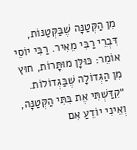מִן הַקְּטַנָּה שֶׁבַּקְּטַנּוֹת, דִּבְרֵי רַבִּי מֵאִיר. רַבִּי יוֹסֵי אוֹמֵר: כּוּלָּן מוּתָּרוֹת, חוּץ מִן הַגְּדוֹלָה שֶׁבַּגְּדוֹלוֹת.
״קִדַּשְׁתִּי אֶת בִּתִּי הַקְּטַנָּה, וְאֵינִי יוֹדֵעַ אִם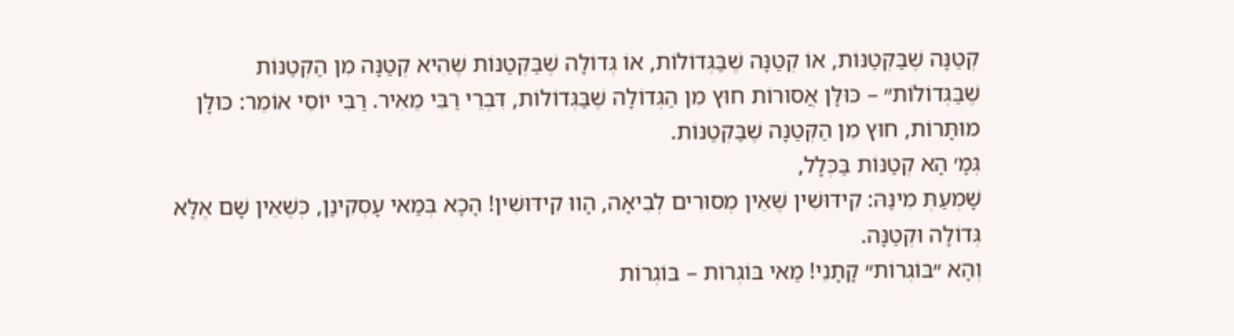קְטַנָּה שֶׁבַּקְּטַנּוֹת, אוֹ קְטַנָּה שֶׁבַּגְּדוֹלוֹת, אוֹ גְּדוֹלָה שֶׁבַּקְּטַנּוֹת שֶׁהִיא קְטַנָּה מִן הַקְּטַנּוֹת שֶׁבַּגְּדוֹלוֹת״ – כּוּלָּן אֲסוּרוֹת חוּץ מִן הַגְּדוֹלָה שֶׁבַּגְּדוֹלוֹת, דִּבְרֵי רַבִּי מֵאִיר. רַבִּי יוֹסֵי אוֹמֵר: כּוּלָּן מוּתָּרוֹת, חוּץ מִן הַקְּטַנָּה שֶׁבַּקְּטַנּוֹת.
גְּמָ׳ הָא קְטַנּוֹת בַּכְּלָל,
שָׁמְעַתְּ מִינַּהּ: קִידּוּשִׁין שֶׁאֵין מְסוּרִים לְבִיאָה, הָווּ קִידּוּשִׁין! הָכָא בְּמַאי עָסְקִינַן, כְּשֶׁאֵין שָׁם אֶלָּא גְּדוֹלָה וּקְטַנָּה.
וְהָא ״בּוֹגְרוֹת״ קָתָנֵי! מַאי בּוֹגְרוֹת – בּוֹגְרוֹת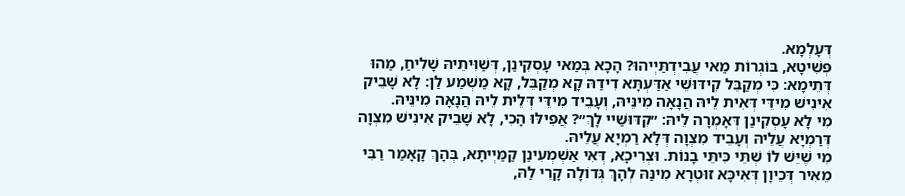דְּעָלְמָא.
פְּשִׁיטָא, בּוֹגְרוֹת מַאי עֲבִידְתַּיְיהוּ? הָכָא בְּמַאי עָסְקִינַן, דְּשַׁוִּיתֵיהּ שָׁלִיחַ, מַהוּ דְּתֵימָא: כִּי מְקַבֵּל קִידּוּשֵׁי אַדַּעְתָּא דִידַהּ קָא מְקַבֵּל, קָא מַשְׁמַע לַן: לָא שָׁבֵיק אִינִישׁ מִידֵּי דְּאִית לֵיהּ הֲנָאָה מִינֵּיהּ, וְעָבֵיד מִידֵּי דְּלֵית לֵיהּ הֲנָאָה מִינֵּיהּ.
מִי לָא עָסְקִינַן דְּאָמְרָה לֵיהּ: ״קִדּוּשַׁיי לָךְ״? אֲפִילּוּ הָכִי, לָא שָׁבֵיק אִינִישׁ מִצְוָה דְּרַמְיָא עֲלֵיהּ וְעָבֵיד מִצְוָה דְּלָא רַמְיָא עֲלֵיהּ.
מִי שֶׁיֵּשׁ לוֹ שְׁתֵּי כִּיתֵּי בָנוֹת. וּצְרִיכָא, דְּאִי אַשְׁמְעִינַן קַמַּיְיתָא, בְּהָךְ קָאָמַר רַבִּי מֵאִיר דְּכֵיוָן דְּאִיכָּא זוּטְרָא מִינַּהּ לְהָךְ גְּדוֹלָה קָרֵי לַהּ,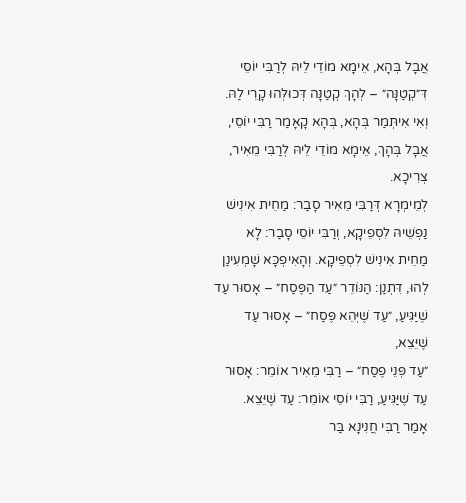אֲבָל בְּהָא, אֵימָא מוֹדֵי לֵיהּ לְרַבִּי יוֹסֵי דִּ״קְטַנָּה״ – לְהָךְ קְטַנָּה דְּכוּלְּהוּ קָרֵי לַהּ. וְאִי אִיתְּמַר בְּהָא, בְּהָא קָאָמַר רַבִּי יוֹסֵי, אֲבָל בְּהָךְ, אֵימָא מוֹדֵי לֵיהּ לְרַבִּי מֵאִיר, צְרִיכָא.
לְמֵימְרָא דְּרַבִּי מֵאִיר סָבַר: מַחֵית אִינִישׁ נַפְשֵׁיהּ לִסְפֵיקָא, וְרַבִּי יוֹסֵי סָבַר: לָא מַחֵית אִינִישׁ לִסְפֵיקָא. וְהָאִיפְכָּא שָׁמְעִינַן לְהוּ, דִּתְנַן: הַנּוֹדֵר ״עַד הַפֶּסַח״ – אָסוּר עַד שֶׁיַּגִּיעַ, ״עַד שֶׁיְּהֵא פֶּסַח״ – אָסוּר עַד שֶׁיֵּצֵא,
״עַד פְּנֵי פֶסַח״ – רַבִּי מֵאִיר אוֹמֵר: אָסוּר עַד שֶׁיַּגִּיעַ, רַבִּי יוֹסֵי אוֹמֵר: עַד שֶׁיֵּצֵא.
אָמַר רַבִּי חֲנִינָא בַּר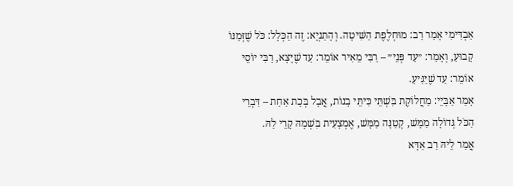אַבְדִּימִי אָמַר רַב: מוּחְלֶפֶת הַשִּׁיטָה. וְהָתַנְיָא: זֶה הַכְּלָל: כֹּל שֶׁזְּמַנּוֹ קָבוּעַ, וְאָמַר: ״עַד פְּנֵי״ – רַבִּי מֵאִיר אוֹמֵר: עַד שֶׁיָּצָא, רַבִּי יוֹסֵי אוֹמֵר: עַד שֶׁיַּגִּיעַ.
אָמַר אַבָּיֵי: מַחֲלוֹקֶת בִּשְׁתֵּי כִּיתֵּי בָנוֹת, אֲבָל בְּכַת אַחַת – דִּבְרֵי הַכֹּל גְּדוֹלָה מַמָּשׁ, קְטַנָּה מַמָּשׁ, אֶמְצָעִית בִּשְׁמָהּ קָרֵי לַהּ.
אֲמַר לֵיהּ רַב אַדָּא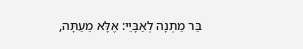בַּר מַתְנָה לְאַבָּיֵי: אֶלָּא מֵעַתָּה,